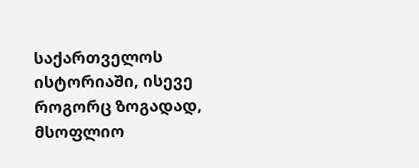საქართველოს ისტორიაში, ისევე როგორც ზოგადად, მსოფლიო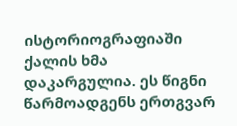ისტორიოგრაფიაში ქალის ხმა დაკარგულია. ეს წიგნი წარმოადგენს ერთგვარ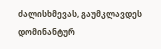ძალისხმევას, გაუმკლავდეს დომინანტურ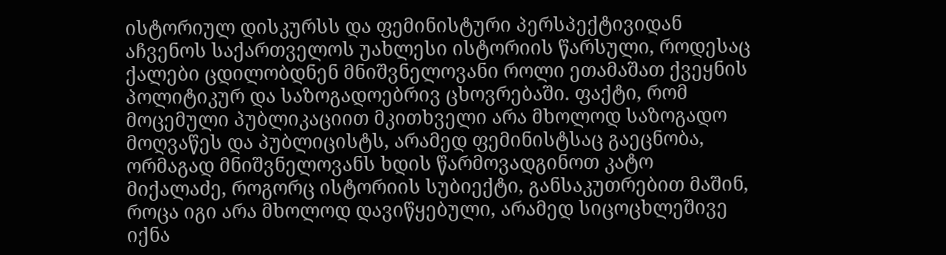ისტორიულ დისკურსს და ფემინისტური პერსპექტივიდან აჩვენოს საქართველოს უახლესი ისტორიის წარსული, როდესაც ქალები ცდილობდნენ მნიშვნელოვანი როლი ეთამაშათ ქვეყნის პოლიტიკურ და საზოგადოებრივ ცხოვრებაში. ფაქტი, რომ მოცემული პუბლიკაციით მკითხველი არა მხოლოდ საზოგადო მოღვაწეს და პუბლიცისტს, არამედ ფემინისტსაც გაეცნობა, ორმაგად მნიშვნელოვანს ხდის წარმოვადგინოთ კატო მიქალაძე, როგორც ისტორიის სუბიექტი, განსაკუთრებით მაშინ, როცა იგი არა მხოლოდ დავიწყებული, არამედ სიცოცხლეშივე იქნა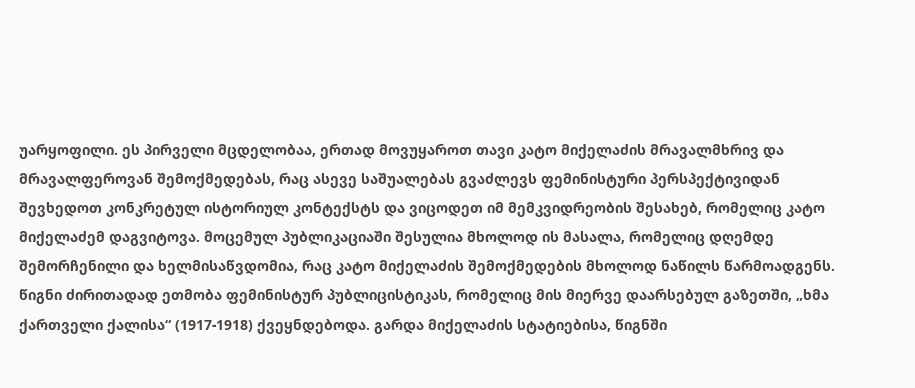უარყოფილი. ეს პირველი მცდელობაა, ერთად მოვუყაროთ თავი კატო მიქელაძის მრავალმხრივ და მრავალფეროვან შემოქმედებას, რაც ასევე საშუალებას გვაძლევს ფემინისტური პერსპექტივიდან შევხედოთ კონკრეტულ ისტორიულ კონტექსტს და ვიცოდეთ იმ მემკვიდრეობის შესახებ, რომელიც კატო მიქელაძემ დაგვიტოვა. მოცემულ პუბლიკაციაში შესულია მხოლოდ ის მასალა, რომელიც დღემდე შემორჩენილი და ხელმისაწვდომია, რაც კატო მიქელაძის შემოქმედების მხოლოდ ნაწილს წარმოადგენს. წიგნი ძირითადად ეთმობა ფემინისტურ პუბლიცისტიკას, რომელიც მის მიერვე დაარსებულ გაზეთში, „ხმა ქართველი ქალისა“ (1917-1918) ქვეყნდებოდა. გარდა მიქელაძის სტატიებისა, წიგნში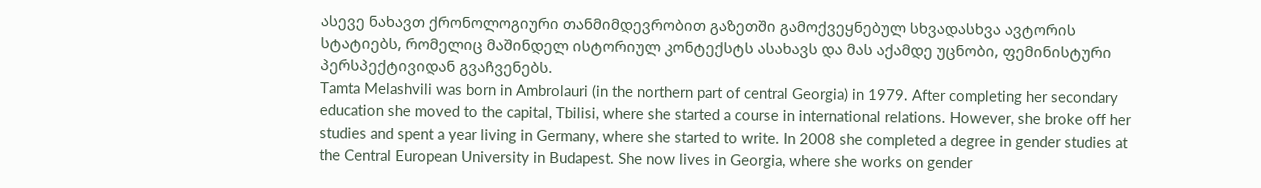ასევე ნახავთ ქრონოლოგიური თანმიმდევრობით გაზეთში გამოქვეყნებულ სხვადასხვა ავტორის სტატიებს, რომელიც მაშინდელ ისტორიულ კონტექსტს ასახავს და მას აქამდე უცნობი, ფემინისტური პერსპექტივიდან გვაჩვენებს.
Tamta Melashvili was born in Ambrolauri (in the northern part of central Georgia) in 1979. After completing her secondary education she moved to the capital, Tbilisi, where she started a course in international relations. However, she broke off her studies and spent a year living in Germany, where she started to write. In 2008 she completed a degree in gender studies at the Central European University in Budapest. She now lives in Georgia, where she works on gender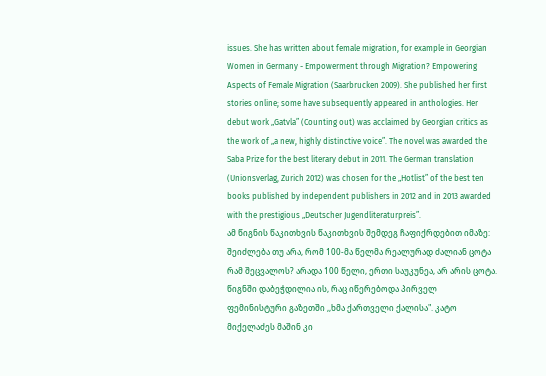issues. She has written about female migration, for example in Georgian Women in Germany - Empowerment through Migration? Empowering Aspects of Female Migration (Saarbrucken 2009). She published her first stories online; some have subsequently appeared in anthologies. Her debut work „Gatvla” (Counting out) was acclaimed by Georgian critics as the work of „a new, highly distinctive voice”. The novel was awarded the Saba Prize for the best literary debut in 2011. The German translation (Unionsverlag, Zurich 2012) was chosen for the „Hotlist” of the best ten books published by independent publishers in 2012 and in 2013 awarded with the prestigious „Deutscher Jugendliteraturpreis”.
ამ წიგნის წაკითხვის წაკითხვის შემდეგ ჩაფიქრდებით იმაზე: შეიძლება თუ არა, რომ 100-მა წელმა რეალურად ძალიან ცოტა რამ შეცვალოს? არადა 100 წელი, ერთი საუკუნეა, არ არის ცოტა. წიგნში დაბეჭდილია ის, რაც იწერებოდა პირველ ფემინისტური გაზეთში ,,ხმა ქართველი ქალისა". კატო მიქელაძეს მაშინ კი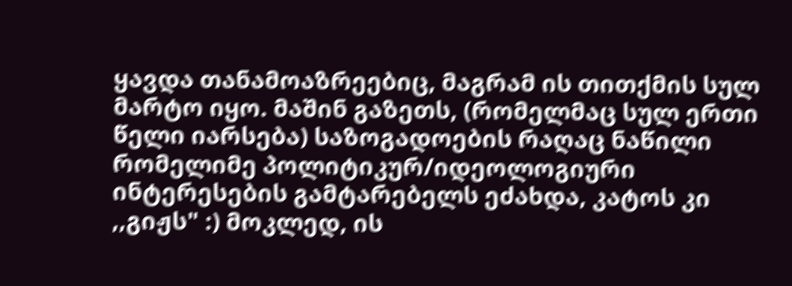ყავდა თანამოაზრეებიც, მაგრამ ის თითქმის სულ მარტო იყო. მაშინ გაზეთს, (რომელმაც სულ ერთი წელი იარსება) საზოგადოების რაღაც ნაწილი რომელიმე პოლიტიკურ/იდეოლოგიური ინტერესების გამტარებელს ეძახდა, კატოს კი ,,გიჟს" :) მოკლედ, ის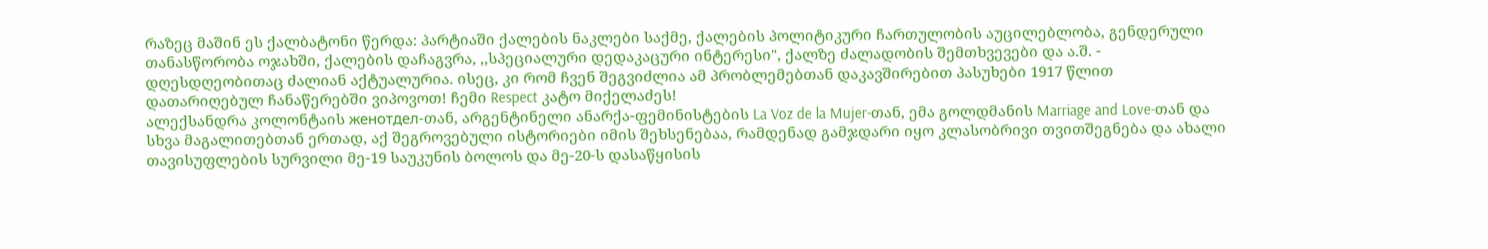რაზეც მაშინ ეს ქალბატონი წერდა: პარტიაში ქალების ნაკლები საქმე, ქალების პოლიტიკური ჩართულობის აუცილებლობა, გენდერული თანასწორობა ოჯახში, ქალების დაჩაგვრა, ,,სპეციალური დედაკაცური ინტერესი", ქალზე ძალადობის შემთხვევები და ა.შ. - დღესდღეობითაც ძალიან აქტუალურია. ისეც, კი რომ ჩვენ შეგვიძლია ამ პრობლემებთან დაკავშირებით პასუხები 1917 წლით დათარიღებულ ჩანაწერებში ვიპოვოთ! ჩემი Respect კატო მიქელაძეს!
ალექსანდრა კოლონტაის женотдел-თან, არგენტინელი ანარქა-ფემინისტების La Voz de la Mujer-თან, ემა გოლდმანის Marriage and Love-თან და სხვა მაგალითებთან ერთად, აქ შეგროვებული ისტორიები იმის შეხსენებაა, რამდენად გამჯდარი იყო კლასობრივი თვითშეგნება და ახალი თავისუფლების სურვილი მე-19 საუკუნის ბოლოს და მე-20-ს დასაწყისის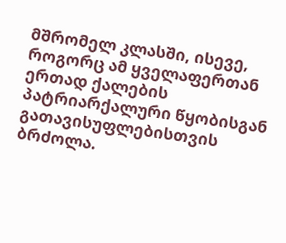მშრომელ კლასში, ისევე, როგორც ამ ყველაფერთან ერთად ქალების პატრიარქალური წყობისგან გათავისუფლებისთვის ბრძოლა.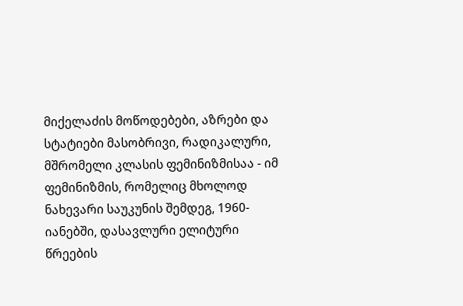მიქელაძის მოწოდებები, აზრები და სტატიები მასობრივი, რადიკალური, მშრომელი კლასის ფემინიზმისაა - იმ ფემინიზმის, რომელიც მხოლოდ ნახევარი საუკუნის შემდეგ, 1960-იანებში, დასავლური ელიტური წრეების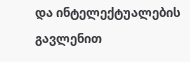და ინტელექტუალების გავლენით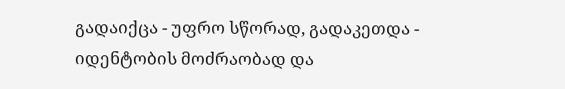გადაიქცა - უფრო სწორად, გადაკეთდა - იდენტობის მოძრაობად და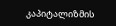კაპიტალიზმის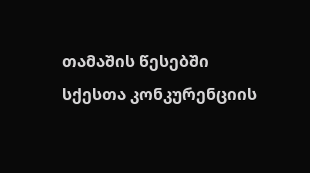თამაშის წესებში სქესთა კონკურენციის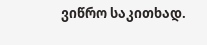ვიწრო საკითხად.